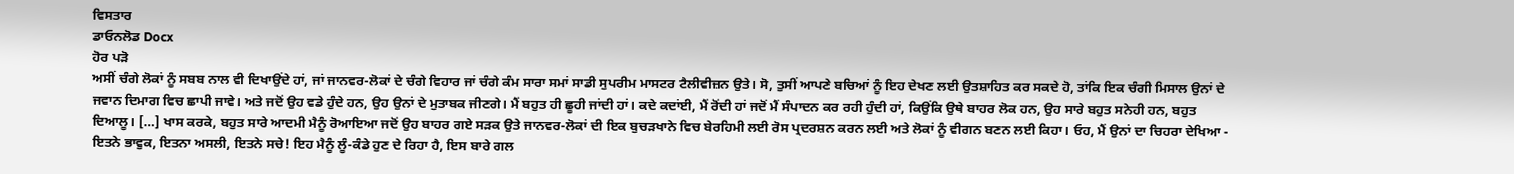ਵਿਸਤਾਰ
ਡਾਓਨਲੋਡ Docx
ਹੋਰ ਪੜੋ
ਅਸੀਂ ਚੰਗੇ ਲੋਕਾਂ ਨੂੰ ਸਬਬ ਨਾਲ ਵੀ ਦਿਖਾਉਂਦੇ ਹਾਂ, ਜਾਂ ਜਾਨਵਰ-ਲੋਕਾਂ ਦੇ ਚੰਗੇ ਵਿਹਾਰ ਜਾਂ ਚੰਗੇ ਕੰਮ ਸਾਰਾ ਸਮਾਂ ਸਾਡੀ ਸੁਪਰੀਮ ਮਾਸਟਰ ਟੈਲੀਵੀਜ਼ਨ ਉਤੇ। ਸੋ, ਤੁਸੀਂ ਆਪਣੇ ਬਚਿਆਂ ਨੂੰ ਇਹ ਦੇਖਣ ਲਈ ਉਤਸ਼ਾਹਿਤ ਕਰ ਸਕਦੇ ਹੋ, ਤਾਂਕਿ ਇਕ ਚੰਗੀ ਮਿਸਾਲ ਉਨਾਂ ਦੇ ਜਵਾਨ ਦਿਮਾਗ ਵਿਚ ਛਾਪੀ ਜਾਵੇ। ਅਤੇ ਜਦੋਂ ਉਹ ਵਡੇ ਹੁੰਦੇ ਹਨ, ਉਹ ਉਨਾਂ ਦੇ ਮੁਤਾਬਕ ਜੀਣਗੇ। ਮੈਂ ਬਹੁਤ ਹੀ ਛੂਹੀ ਜਾਂਦੀ ਹਾਂ। ਕਦੇ ਕਦਾਂਈ, ਮੈਂ ਰੋਂਦੀ ਹਾਂ ਜਦੋਂ ਮੈਂ ਸੰਪਾਦਨ ਕਰ ਰਹੀ ਹੁੰਦੀ ਹਾਂ, ਕਿਉਂਕਿ ਉਥੇ ਬਾਹਰ ਲੋਕ ਹਨ, ਉਹ ਸਾਰੇ ਬਹੁਤ ਸਨੇਹੀ ਹਨ, ਬਹੁਤ ਦਿਆਲੂ। […] ਖਾਸ ਕਰਕੇ, ਬਹੁਤ ਸਾਰੇ ਆਦਮੀ ਮੈਨੂੰ ਰੋਆਇਆ ਜਦੋਂ ਉਹ ਬਾਹਰ ਗਏ ਸੜਕ ਉਤੇ ਜਾਨਵਰ-ਲੋਕਾਂ ਦੀ ਇਕ ਬੁਚੜਖਾਨੇ ਵਿਚ ਬੇਰਹਿਮੀ ਲਈ ਰੋਸ ਪ੍ਰਦਰਸ਼ਨ ਕਰਨ ਲਈ ਅਤੇ ਲੋਕਾਂ ਨੂੰ ਵੀਗਨ ਬਣਨ ਲਈ ਕਿਹਾ। ਓਹ, ਮੈਂ ਉਨਾਂ ਦਾ ਚਿਹਰਾ ਦੇਖਿਆ - ਇਤਨੇ ਭਾਵੁਕ, ਇਤਨਾ ਅਸਲੀ, ਇਤਨੇ ਸਚੇ! ਇਹ ਮੈਨੂੰ ਲੂੰ-ਕੰਡੇ ਹੁਣ ਦੇ ਰਿਹਾ ਹੈ, ਇਸ ਬਾਰੇ ਗਲ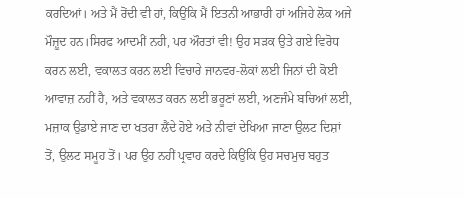ਕਰਦਿਆਂ। ਅਤੇ ਮੈਂ ਰੋਂਦੀ ਵੀ ਹਾਂ, ਕਿਉਂਕਿ ਮੈਂ ਇਤਨੀ ਆਭਾਰੀ ਹਾਂ ਅਜਿਹੇ ਲੋਕ ਅਜੇ ਮੌਜ਼ੂਦ ਹਨ।ਸਿਰਫ ਆਦਮੀਂ ਨਹੀ, ਪਰ ਔਰਤਾਂ ਵੀ! ਉਹ ਸੜਕ ਉਤੇ ਗਏ ਵਿਰੋਧ ਕਰਨ ਲਈ, ਵਕਾਲਤ ਕਰਨ ਲਈ ਵਿਚਾਰੇ ਜਾਨਵਰ-ਲੋਕਾਂ ਲਈ ਜਿਨਾਂ ਦੀ ਕੋਈ ਆਵਾਜ਼ ਨਹੀਂ ਹੈ, ਅਤੇ ਵਕਾਲਤ ਕਰਨ ਲਈ ਭਰੂਣਾਂ ਲਈ, ਅਣਜੰਮੇ ਬਚਿਆਂ ਲਈ, ਮਜ਼ਾਕ ਉਡਾਏ ਜਾਣ ਦਾ ਖਤਰਾ ਲੈਂਦੇ ਹੋਏ ਅਤੇ ਨੀਵਾਂ ਦੇਖਿਆ ਜਾਣਾ ਉਲਟ ਦਿਸ਼ਾਂ ਤੋਂ, ਉਲਟ ਸਮੂਹ ਤੋਂ। ਪਰ ਉਹ ਨਹੀਂ ਪ੍ਰਵਾਹ ਕਰਦੇ ਕਿਉਂਕਿ ਉਹ ਸਚਮੁਚ ਬਹੁਤ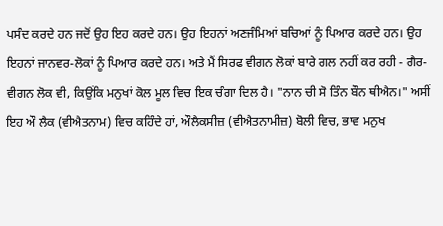ਪਸੰਦ ਕਰਦੇ ਹਨ ਜਦੋਂ ਉਹ ਇਹ ਕਰਦੇ ਹਨ। ਉਹ ਇਹਨਾਂ ਅਣਜੰਮਿਆਂ ਬਚਿਆਂ ਨੂੰ ਪਿਆਰ ਕਰਦੇ ਹਨ। ਉਹ ਇਹਨਾਂ ਜਾਨਵਰ-ਲੋਕਾਂ ਨੂੰ ਪਿਆਰ ਕਰਦੇ ਹਨ। ਅਤੇ ਮੈਂ ਸਿਰਫ ਵੀਗਨ ਲੋਕਾਂ ਬਾਰੇ ਗਲ ਨਹੀਂ ਕਰ ਰਹੀ - ਗੈਰ-ਵੀਗਨ ਲੋਕ ਵੀ, ਕਿਉਂਕਿ ਮਨੁਖਾਂ ਕੋਲ ਮੂਲ ਵਿਚ ਇਕ ਚੰਗਾ ਦਿਲ ਹੈ। "ਨਾਨ ਚੀ ਸੋ ਤਿੰਨ ਬੌਨ ਥੀਐਨ।" ਅਸੀਂ ਇਹ ਔ ਲੈਕ (ਵੀਐਤਨਾਮ) ਵਿਚ ਕਹਿੰਦੇ ਹਾਂ, ਔਲੈਕਸੀਜ਼ (ਵੀਐਤਨਾਮੀਜ਼) ਬੋਲੀ ਵਿਚ, ਭਾਵ ਮਨੁਖ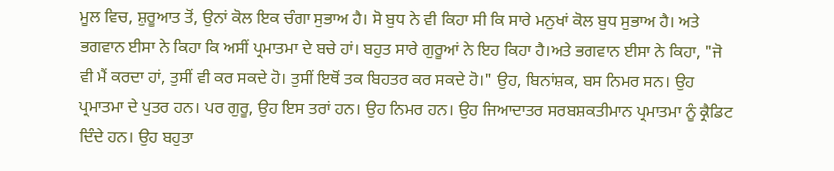ਮੂਲ ਵਿਚ, ਸ਼ੁਰੂਆਤ ਤੋਂ, ਉਨਾਂ ਕੋਲ ਇਕ ਚੰਗਾ ਸੁਭਾਅ ਹੈ। ਸੋ ਬੁਧ ਨੇ ਵੀ ਕਿਹਾ ਸੀ ਕਿ ਸਾਰੇ ਮਨੁਖਾਂ ਕੋਲ ਬੁਧ ਸੁਭਾਅ ਹੈ। ਅਤੇ ਭਗਵਾਨ ਈਸਾ ਨੇ ਕਿਹਾ ਕਿ ਅਸੀਂ ਪ੍ਰਮਾਤਮਾ ਦੇ ਬਚੇ ਹਾਂ। ਬਹੁਤ ਸਾਰੇ ਗੁਰੂਆਂ ਨੇ ਇਹ ਕਿਹਾ ਹੈ।ਅਤੇ ਭਗਵਾਨ ਈਸਾ ਨੇ ਕਿਹਾ, "ਜੋ ਵੀ ਮੈਂ ਕਰਦਾ ਹਾਂ, ਤੁਸੀਂ ਵੀ ਕਰ ਸਕਦੇ ਹੋ। ਤੁਸੀਂ ਇਥੋਂ ਤਕ ਬਿਹਤਰ ਕਰ ਸਕਦੇ ਹੋ।" ਉਹ, ਬਿਨਾਂਸ਼ਕ, ਬਸ ਨਿਮਰ ਸਨ। ਉਹ ਪ੍ਰਮਾਤਮਾ ਦੇ ਪੁਤਰ ਹਨ। ਪਰ ਗੁਰੂ, ਉਹ ਇਸ ਤਰਾਂ ਹਨ। ਉਹ ਨਿਮਰ ਹਨ। ਉਹ ਜਿਆਦਾਤਰ ਸਰਬਸ਼ਕਤੀਮਾਨ ਪ੍ਰਮਾਤਮਾ ਨੂੰ ਕ੍ਰੈਡਿਟ ਦਿੰਦੇ ਹਨ। ਉਹ ਬਹੁਤਾ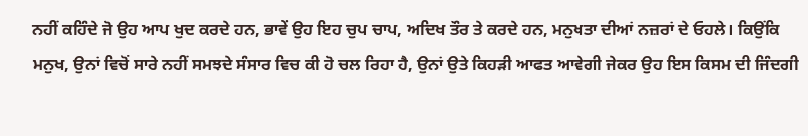ਨਹੀਂ ਕਹਿੰਦੇ ਜੋ ਉਹ ਆਪ ਖੁਦ ਕਰਦੇ ਹਨ, ਭਾਵੇਂ ਉਹ ਇਹ ਚੁਪ ਚਾਪ, ਅਦਿਖ ਤੌਰ ਤੇ ਕਰਦੇ ਹਨ, ਮਨੁਖਤਾ ਦੀਆਂ ਨਜ਼ਰਾਂ ਦੇ ਓਹਲੇ। ਕਿਉਂਕਿ ਮਨੁਖ, ਉਨਾਂ ਵਿਚੋਂ ਸਾਰੇ ਨਹੀਂ ਸਮਝਦੇ ਸੰਸਾਰ ਵਿਚ ਕੀ ਹੋ ਚਲ ਰਿਹਾ ਹੈ, ਉਨਾਂ ਉਤੇ ਕਿਹੜੀ ਆਫਤ ਆਵੇਗੀ ਜੇਕਰ ਉਹ ਇਸ ਕਿਸਮ ਦੀ ਜਿੰਦਗੀ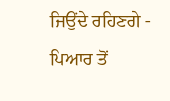ਜਿਉਂਦੇ ਰਹਿਣਗੇ - ਪਿਆਰ ਤੋਂ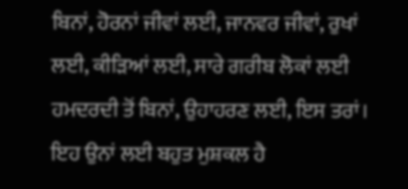ਬਿਨਾਂ, ਹੋਰਨਾਂ ਜੀਵਾਂ ਲਈ, ਜਾਨਵਰ ਜੀਵਾਂ, ਰੁਖਾਂ ਲਈ, ਕੀੜਿਆਂ ਲਈ, ਸਾਰੇ ਗਰੀਬ ਲੋਕਾਂ ਲਈ ਹਮਦਰਦੀ ਤੋਂ ਬਿਨਾਂ, ਉਹਾਹਰਣ ਲਈ, ਇਸ ਤਰਾਂ। ਇਹ ਉਨਾਂ ਲਈ ਬਹੁਤ ਮੁਸ਼ਕਲ ਹੈ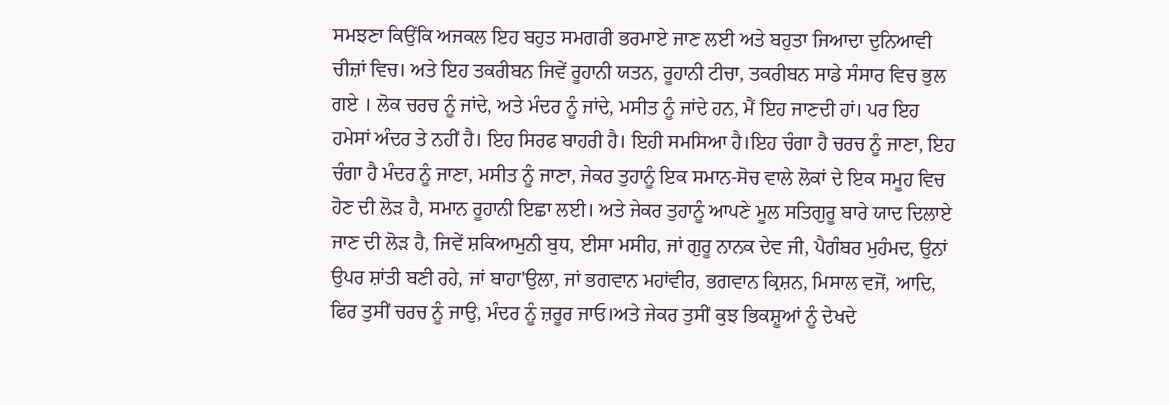ਸਮਝਣਾ ਕਿਉਂਕਿ ਅਜਕਲ ਇਹ ਬਹੁਤ ਸਮਗਰੀ ਭਰਮਾਏ ਜਾਣ ਲਈ ਅਤੇ ਬਹੁਤਾ ਜਿਆਦਾ ਦੁਨਿਆਵੀ ਚੀਜ਼ਾਂ ਵਿਚ। ਅਤੇ ਇਹ ਤਕਰੀਬਨ ਜਿਵੇਂ ਰੂਹਾਨੀ ਯਤਨ, ਰੂਹਾਨੀ ਟੀਚਾ, ਤਕਰੀਬਨ ਸਾਡੇ ਸੰਸਾਰ ਵਿਚ ਭੁਲ ਗਏ । ਲੋਕ ਚਰਚ ਨੂੰ ਜਾਂਦੇ, ਅਤੇ ਮੰਦਰ ਨੂੰ ਜਾਂਦੇ, ਮਸੀਤ ਨੂੰ ਜਾਂਦੇ ਹਨ, ਮੈਂ ਇਹ ਜਾਣਦੀ ਹਾਂ। ਪਰ ਇਹ ਹਮੇਸਾਂ ਅੰਦਰ ਤੇ ਨਹੀਂ ਹੈ। ਇਹ ਸਿਰਫ ਬਾਹਰੀ ਹੈ। ਇਹੀ ਸਮਸਿਆ ਹੈ।ਇਹ ਚੰਗਾ ਹੈ ਚਰਚ ਨੂੰ ਜਾਣਾ, ਇਹ ਚੰਗਾ ਹੈ ਮੰਦਰ ਨੂੰ ਜਾਣਾ, ਮਸੀਤ ਨੂੰ ਜਾਣਾ, ਜੇਕਰ ਤੁਹਾਨੂੰ ਇਕ ਸਮਾਨ-ਸੋਚ ਵਾਲੇ ਲੋਕਾਂ ਦੇ ਇਕ ਸਮੂਹ ਵਿਚ ਹੋਣ ਦੀ ਲੋੜ ਹੈ, ਸਮਾਨ ਰੂਹਾਨੀ ਇਛਾ ਲਈ। ਅਤੇ ਜੇਕਰ ਤੁਹਾਨੂੰ ਆਪਣੇ ਮੂਲ ਸਤਿਗੁਰੂ ਬਾਰੇ ਯਾਦ ਦਿਲਾਏ ਜਾਣ ਦੀ ਲੋੜ ਹੈ, ਜਿਵੇਂ ਸ਼ਕਿਆਮੁਨੀ ਬੁਧ, ਈਸਾ ਮਸੀਹ, ਜਾਂ ਗੁਰੂ ਨਾਨਕ ਦੇਵ ਜੀ, ਪੈਗੰਬਰ ਮੁਹੰਮਦ, ਉਨਾਂ ਉਪਰ ਸ਼ਾਂਤੀ ਬਣੀ ਰਹੇ, ਜਾਂ ਬਾਹਾ'ਉਲਾ, ਜਾਂ ਭਗਵਾਨ ਮਹਾਂਵੀਰ, ਭਗਵਾਨ ਕ੍ਰਿਸ਼ਨ, ਮਿਸਾਲ ਵਜੋਂ, ਆਦਿ, ਫਿਰ ਤੁਸੀਂ ਚਰਚ ਨੂੰ ਜਾਉ, ਮੰਦਰ ਨੂੰ ਜ਼ਰੂਰ ਜਾਓ।ਅਤੇ ਜੇਕਰ ਤੁਸੀਂ ਕੁਝ ਭਿਕਸ਼ੂਆਂ ਨੂੰ ਦੇਖਦੇ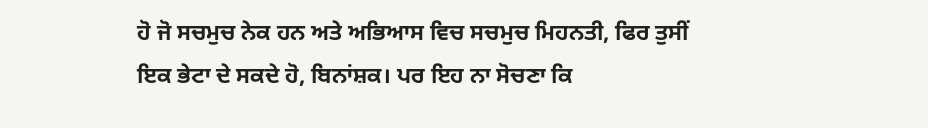ਹੋ ਜੋ ਸਚਮੁਚ ਨੇਕ ਹਨ ਅਤੇ ਅਭਿਆਸ ਵਿਚ ਸਚਮੁਚ ਮਿਹਨਤੀ, ਫਿਰ ਤੁਸੀਂ ਇਕ ਭੇਟਾ ਦੇ ਸਕਦੇ ਹੋ, ਬਿਨਾਂਸ਼ਕ। ਪਰ ਇਹ ਨਾ ਸੋਚਣਾ ਕਿ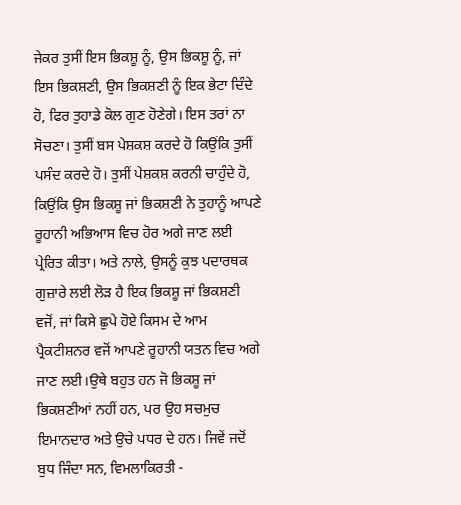ਜੇਕਰ ਤੁਸੀਂ ਇਸ ਭਿਕਸ਼ੂ ਨੂੰ, ਉਸ ਭਿਕਸ਼ੂ ਨੂੰ, ਜਾਂ ਇਸ ਭਿਕਸ਼ਣੀ, ਉਸ ਭਿਕਸ਼ਣੀ ਨੂੰ ਇਕ ਭੇਟਾ ਦਿੰਦੇ ਹੋ, ਫਿਰ ਤੁਹਾਡੇ ਕੋਲ ਗੁਣ ਹੋਣੇਗੇ। ਇਸ ਤਰਾਂ ਨਾ ਸੋਚਣਾ। ਤੁਸੀਂ ਬਸ ਪੇਸ਼ਕਸ਼ ਕਰਦੇ ਹੋ ਕਿਉਂਕਿ ਤੁਸੀਂ ਪਸੰਦ ਕਰਦੇ ਹੋ। ਤੁਸੀਂ ਪੇਸ਼ਕਸ਼ ਕਰਨੀ ਚਾਹੁੰਦੇ ਹੋ, ਕਿਉਂਕਿ ਉਸ ਭਿਕਸ਼ੂ ਜਾਂ ਭਿਕਸ਼ਣੀ ਨੇ ਤੁਹਾਨੂੰ ਆਪਣੇ ਰੂਹਾਨੀ ਅਭਿਆਸ ਵਿਚ ਹੋਰ ਅਗੇ ਜਾਣ ਲਈ ਪ੍ਰੇਰਿਤ ਕੀਤਾ। ਅਤੇ ਨਾਲੇ, ਉਸਨੂੰ ਕੁਝ ਪਦਾਰਥਕ ਗੁਜ਼ਾਰੇ ਲਈ ਲੋੜ ਹੈ ਇਕ ਭਿਕਸ਼ੂ ਜਾਂ ਭਿਕਸ਼ਣੀ ਵਜੋਂ, ਜਾਂ ਕਿਸੇ ਛੁਪੇ ਹੋਏ ਕਿਸਮ ਦੇ ਆਮ ਪ੍ਰੈਕਟੀਸ਼ਨਰ ਵਜੋਂ ਆਪਣੇ ਰੂਹਾਨੀ ਯਤਨ ਵਿਚ ਅਗੇ ਜਾਣ ਲਈ।ਉਥੇ ਬਹੁਤ ਹਨ ਜੋ ਭਿਕਸ਼ੂ ਜਾਂ ਭਿਕਸ਼ਣੀਆਂ ਨਹੀਂ ਹਨ, ਪਰ ਉਹ ਸਚਮੁਚ ਇਮਾਨਦਾਰ ਅਤੇ ਉਚੇ ਪਧਰ ਦੇ ਹਨ। ਜਿਵੇਂ ਜਦੋਂ ਬੁਧ ਜਿੰਦਾ ਸਨ, ਵਿਮਲਾਕਿਰਤੀ -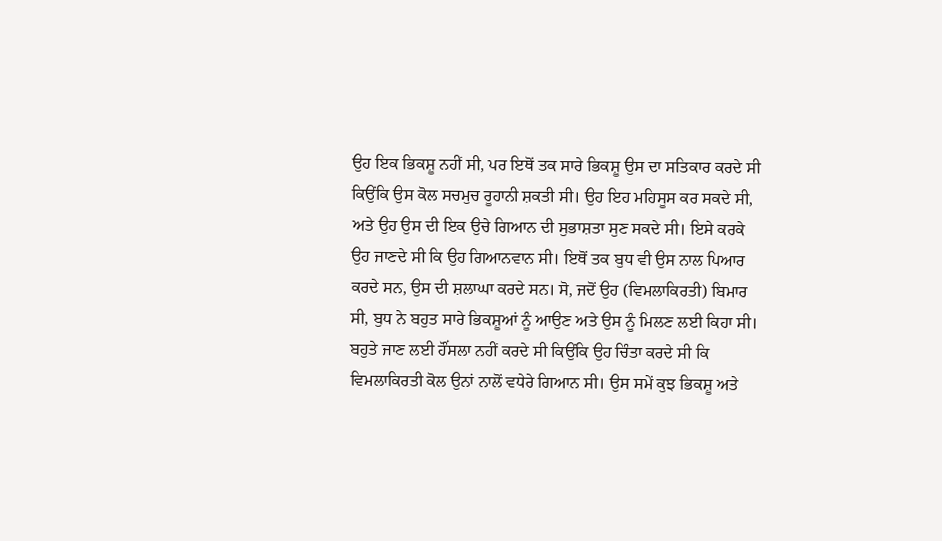ਉਹ ਇਕ ਭਿਕਸ਼ੂ ਨਹੀਂ ਸੀ, ਪਰ ਇਥੋਂ ਤਕ ਸਾਰੇ ਭਿਕਸ਼ੂ ਉਸ ਦਾ ਸਤਿਕਾਰ ਕਰਦੇ ਸੀ ਕਿਉਂਕਿ ਉਸ ਕੋਲ ਸਚਮੁਚ ਰੂਹਾਨੀ ਸ਼ਕਤੀ ਸੀ। ਉਹ ਇਹ ਮਹਿਸੂਸ ਕਰ ਸਕਦੇ ਸੀ, ਅਤੇ ਉਹ ਉਸ ਦੀ ਇਕ ਉਚੇ ਗਿਆਨ ਦੀ ਸੁਭਾਸ਼ਤਾ ਸੁਣ ਸਕਦੇ ਸੀ। ਇਸੇ ਕਰਕੇ ਉਹ ਜਾਣਦੇ ਸੀ ਕਿ ਉਹ ਗਿਆਨਵਾਨ ਸੀ। ਇਥੋਂ ਤਕ ਬੁਧ ਵੀ ਉਸ ਨਾਲ ਪਿਆਰ ਕਰਦੇ ਸਨ, ਉਸ ਦੀ ਸ਼ਲਾਘਾ ਕਰਦੇ ਸਨ। ਸੋ, ਜਦੋਂ ਉਹ (ਵਿਮਲਾਕਿਰਤੀ) ਬਿਮਾਰ ਸੀ, ਬੁਧ ਨੇ ਬਹੁਤ ਸਾਰੇ ਭਿਕਸ਼ੂਆਂ ਨੂੰ ਆਉਣ ਅਤੇ ਉਸ ਨੂੰ ਮਿਲਣ ਲਈ ਕਿਹਾ ਸੀ। ਬਹੁਤੇ ਜਾਣ ਲਈ ਹੌਂਸਲਾ ਨਹੀਂ ਕਰਦੇ ਸੀ ਕਿਉਂਕਿ ਉਹ ਚਿੰਤਾ ਕਰਦੇ ਸੀ ਕਿ ਵਿਮਲਾਕਿਰਤੀ ਕੋਲ ਉਨਾਂ ਨਾਲੋਂ ਵਧੇਰੇ ਗਿਆਨ ਸੀ। ਉਸ ਸਮੇਂ ਕੁਝ ਭਿਕਸ਼ੂ ਅਤੇ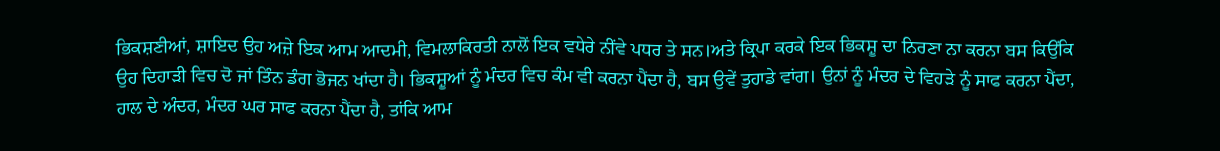ਭਿਕਸ਼ਣੀਆਂ, ਸ਼ਾਇਦ ਉਹ ਅਜ਼ੇ ਇਕ ਆਮ ਆਦਮੀ, ਵਿਮਲਾਕਿਰਤੀ ਨਾਲੋਂ ਇਕ ਵਧੇਰੇ ਨੀਂਵੇ ਪਧਰ ਤੇ ਸਨ।ਅਤੇ ਕ੍ਰਿਪਾ ਕਰਕੇ ਇਕ ਭਿਕਸ਼ੂ ਦਾ ਨਿਰਣਾ ਨਾ ਕਰਨਾ ਬਸ ਕਿਉਂਕਿ ਉਹ ਦਿਹਾੜੀ ਵਿਚ ਦੋ ਜਾਂ ਤਿੰਨ ਡੰਗ ਭੋਜਨ ਖਾਂਦਾ ਹੈ। ਭਿਕਸ਼ੂਆਂ ਨੂੰ ਮੰਦਰ ਵਿਚ ਕੰਮ ਵੀ ਕਰਨਾ ਪੈਂਦਾ ਹੈ, ਬਸ ਉਵੇਂ ਤੁਹਾਡੇ ਵਾਂਗ। ਉਨਾਂ ਨੂੰ ਮੰਦਰ ਦੇ ਵਿਹੜੇ ਨੂੰ ਸਾਫ ਕਰਨਾ ਪੈਂਦਾ, ਹਾਲ ਦੇ ਅੰਦਰ, ਮੰਦਰ ਘਰ ਸਾਫ ਕਰਨਾ ਪੈਂਦਾ ਹੈ, ਤਾਂਕਿ ਆਮ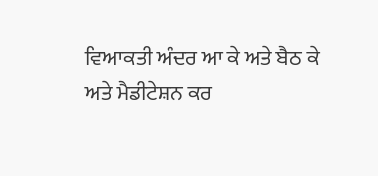ਵਿਆਕਤੀ ਅੰਦਰ ਆ ਕੇ ਅਤੇ ਬੈਠ ਕੇ ਅਤੇ ਮੈਡੀਟੇਸ਼ਨ ਕਰ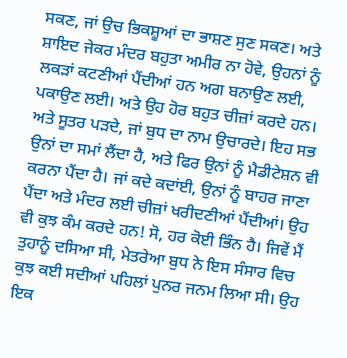ਸਕਣ, ਜਾਂ ਉਚ ਭਿਕਸ਼ੂਆਂ ਦਾ ਭਾਸ਼ਣ ਸੁਣ ਸਕਣ। ਅਤੇ ਸ਼ਾਇਦ ਜੇਕਰ ਮੰਦਰ ਬਹੁਤਾ ਅਮੀਰ ਨਾ ਹੋਵੇ, ਉਹਨਾਂ ਨੂੰ ਲਕੜਾਂ ਕਟਣੀਆਂ ਪੈਂਦੀਆਂ ਹਨ ਅਗ ਬਨਾਉਣ ਲਈ, ਪਕਾਉਣ ਲਈ। ਅਤੇ ਉਹ ਹੋਰ ਬਹੁਤ ਚੀਜ਼ਾਂ ਕਰਦੇ ਹਨ। ਅਤੇ ਸੂਤਰ ਪੜਦੇ, ਜਾਂ ਬੁਧ ਦਾ ਨਾਮ ਉਚਾਰਦੇ। ਇਹ ਸਭ ਉਨਾਂ ਦਾ ਸਮਾਂ ਲੈਂਦਾ ਹੈ, ਅਤੇ ਫਿਰ ਉਨਾਂ ਨੂੰ ਮੈਡੀਟੇਸ਼ਨ ਵੀ ਕਰਨਾ ਪੈਂਦਾ ਹੈ। ਜਾਂ ਕਦੇ ਕਦਾਂਈ, ਉਨਾਂ ਨੂੰ ਬਾਹਰ ਜਾਣਾ ਪੈਂਦਾ ਅਤੇ ਮੰਦਰ ਲਈ ਚੀਜ਼ਾਂ ਖਰੀਦਣੀਆਂ ਪੈਂਦੀਆਂ। ਉਹ ਵੀ ਕੁਝ ਕੰਮ ਕਰਦੇ ਹਨ! ਸੋ, ਹਰ ਕੋਈ ਭਿੰਨ ਹੈ। ਜਿਵੇਂ ਮੈਂ ਤੁਹਾਨੂੰ ਦਸਿਆ ਸੀ, ਮੇਤਰੇਆ ਬੁਧ ਨੇ ਇਸ ਸੰਸਾਰ ਵਿਚ ਕੁਝ ਕਈ ਸਦੀਆਂ ਪਹਿਲਾਂ ਪੁਨਰ ਜਨਮ ਲਿਆ ਸੀ। ਉਹ ਇਕ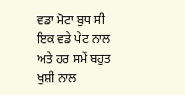ਵਡਾ ਮੋਟਾ ਬੁਧ ਸੀ ਇਕ ਵਡੇ ਪੇਟ ਨਾਲ ਅਤੇ ਹਰ ਸਮੇਂ ਬਹੁਤ ਖੁਸ਼ੀ ਨਾਲ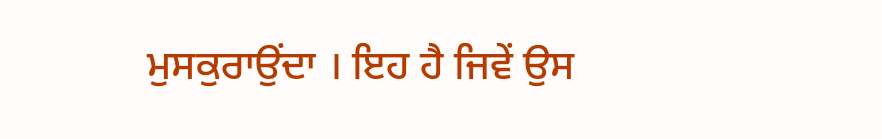ਮੁਸਕੁਰਾਉਂਦਾ । ਇਹ ਹੈ ਜਿਵੇਂ ਉਸ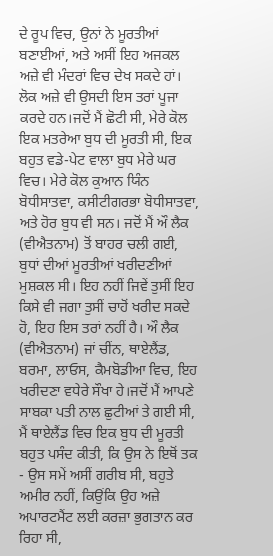ਦੇ ਰੂਪ ਵਿਚ, ਉਨਾਂ ਨੇ ਮੂਰਤੀਆਂ ਬਣਾਈਆਂ, ਅਤੇ ਅਸੀਂ ਇਹ ਅਜਕਲ ਅਜ਼ੇ ਵੀ ਮੰਦਰਾਂ ਵਿਚ ਦੇਖ ਸਕਦੇ ਹਾਂ। ਲੋਕ ਅਜ਼ੇ ਵੀ ਉਸਦੀ ਇਸ ਤਰਾਂ ਪੂਜਾ ਕਰਦੇ ਹਨ।ਜਦੋਂ ਮੈਂ ਛੋਟੀ ਸੀ, ਮੇਰੇ ਕੋਲ ਇਕ ਮਤਰੇਆ ਬੁਧ ਦੀ ਮੂਰਤੀ ਸੀ, ਇਕ ਬਹੁਤ ਵਡੇ-ਪੇਟ ਵਾਲਾ ਬੁਧ ਮੇਰੇ ਘਰ ਵਿਚ। ਮੇਰੇ ਕੋਲ ਕੁਆਨ ਯਿੰਨ ਬੋਧੀਸਾਤਵਾ, ਕਸੀਟੀਗਰਭਾ ਬੋਧੀਸਾਤਵਾ, ਅਤੇ ਹੋਰ ਬੁਧ ਵੀ ਸਨ। ਜਦੋਂ ਮੈਂ ਔ ਲੈਕ (ਵੀਐਤਨਾਮ) ਤੋਂ ਬਾਹਰ ਚਲੀ ਗਈ, ਬੁਧਾਂ ਦੀਆਂ ਮੂਰਤੀਆਂ ਖਰੀਦਣੀਆਂ ਮੁਸ਼ਕਲ ਸੀ। ਇਹ ਨਹੀਂ ਜਿਵੇਂ ਤੁਸੀਂ ਇਹ ਕਿਸੇ ਵੀ ਜਗਾ ਤੁਸੀਂ ਚਾਹੋਂ ਖਰੀਦ ਸਕਦੇ ਹੋ, ਇਹ ਇਸ ਤਰਾਂ ਨਹੀਂ ਹੈ। ਔ ਲੈਕ (ਵੀਐਤਨਾਮ) ਜਾਂ ਚੀਂਨ, ਥਾਏਲੈਂਡ, ਬਰਮਾ, ਲਾਓਸ, ਕੈਮਬੋਡੀਆ ਵਿਚ, ਇਹ ਖਰੀਦਣਾ ਵਧੇਰੇ ਸੌਖਾ ਹੇ।ਜਦੋਂ ਮੈਂ ਆਪਣੇ ਸਾਬਕਾ ਪਤੀ ਨਾਲ ਛੁਟੀਆਂ ਤੇ ਗਈ ਸੀ, ਮੈਂ ਥਾਏਲੈਂਡ ਵਿਚ ਇਕ ਬੁਧ ਦੀ ਮੂਰਤੀ ਬਹੁਤ ਪਸੰਦ ਕੀਤੀ, ਕਿ ਉਸ ਨੇ ਇਥੋਂ ਤਕ - ਉਸ ਸਮੇਂ ਅਸੀਂ ਗਰੀਬ ਸੀ, ਬਹੁਤੇ ਅਮੀਰ ਨਹੀਂ, ਕਿਉਂਕਿ ਉਹ ਅਜ਼ੇ ਅਪਾਰਟਮੈਂਟ ਲਈ ਕਰਜ਼ਾ ਭੁਗਤਾਨ ਕਰ ਰਿਹਾ ਸੀ,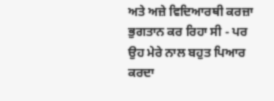ਅਤੇ ਅਜ਼ੇ ਵਿਦਿਆਰਥੀ ਕਰਜ਼ਾ ਭੁਗਤਾਨ ਕਰ ਰਿਹਾ ਸੀ - ਪਰ ਉਹ ਮੇਰੇ ਨਾਲ ਬਹੁਤ ਪਿਆਰ ਕਰਦਾ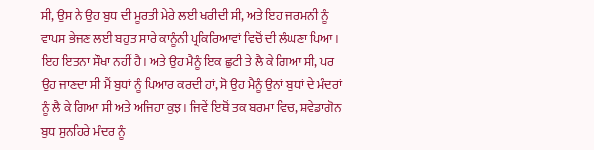ਸੀ, ਉਸ ਨੇ ਉਹ ਬੁਧ ਦੀ ਮੂਰਤੀ ਮੇਰੇ ਲਈ ਖਰੀਦੀ ਸੀ, ਅਤੇ ਇਹ ਜਰਮਨੀ ਨੂੰ ਵਾਪਸ ਭੇਜਣ ਲਈ ਬਹੁਤ ਸਾਰੇ ਕਾਨੂੰਨੀ ਪ੍ਰਕਿਰਿਆਵਾਂ ਵਿਚੋਂ ਦੀ ਲੰਘਣਾ ਪਿਆ । ਇਹ ਇਤਨਾ ਸੌਖਾ ਨਹੀਂ ਹੈ। ਅਤੇ ਉਹ ਮੈਨੂੰ ਇਕ ਛੁਟੀ ਤੇ ਲੈ ਕੇ ਗਿਆ ਸੀ, ਪਰ ਉਹ ਜਾਣਦਾ ਸੀ ਮੈਂ ਬੁਧਾਂ ਨੂੰ ਪਿਆਰ ਕਰਦੀ ਹਾਂ, ਸੋ ਉਹ ਮੈਨੂੰ ਉਨਾਂ ਬੁਧਾਂ ਦੇ ਮੰਦਰਾਂ ਨੂੰ ਲੈ ਕੇ ਗਿਆ ਸੀ ਅਤੇ ਅਜਿਹਾ ਕੁਝ। ਜਿਵੇਂ ਇਥੋਂ ਤਕ ਬਰਮਾ ਵਿਚ, ਸ਼ਵੇਡਾਗੋਨ ਬੁਧ ਸੁਨਹਿਰੇ ਮੰਦਰ ਨੂੰ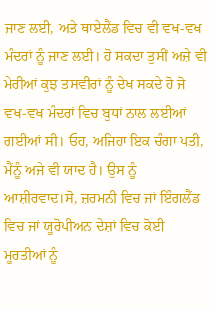ਜਾਣ ਲਈ, ਅਤੇ ਥਾਏਲੈਂਡ ਵਿਚ ਵੀ ਵਖ-ਵਖ ਮੰਦਰਾਂ ਨੂੰ ਜਾਣ ਲਈ। ਹੋ ਸਕਦਾ ਤੁਸੀਂ ਅਜ਼ੇ ਵੀ ਮੇਰੀਆਂ ਕੁਝ ਤਸਵੀਰਾਂ ਨੂੰ ਦੇਖ ਸਕਦੇ ਹੋ ਜੋ ਵਖ-ਵਖ ਮੰਦਰਾਂ ਵਿਚ ਬੁਧਾਂ ਨਾਲ ਲਈਆਂ ਗਈਆਂ ਸੀ। ਓਹ, ਅਜਿਹਾ ਇਕ ਚੰਗਾ ਪਤੀ, ਮੈਂਨੂੰ ਅਜੇ ਵੀ ਯਾਦ ਹੈ। ਉਸ ਨੂੰ ਆਸ਼ੀਰਵਾਦ।ਸੋ, ਜ਼ਰਮਨੀ ਵਿਚ ਜਾਂ ਇੰਗਲੈਂਡ ਵਿਚ ਜਾਂ ਯੂਰੋਪੀਅਨ ਦੇਸ਼ਾਂ ਵਿਚ ਕੋਈ ਮੂਰਤੀਆਂ ਨੂੰ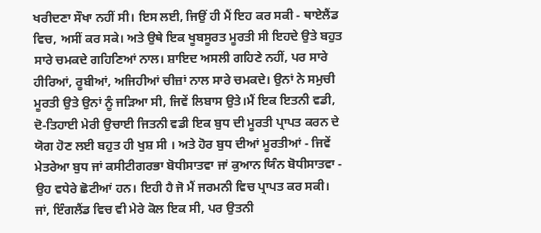ਖਰੀਦਣਾ ਸੌਖਾ ਨਹੀਂ ਸੀ। ਇਸ ਲਈ, ਜਿਉਂ ਹੀ ਮੈਂ ਇਹ ਕਰ ਸਕੀ - ਥਾਏਲੈਂਡ ਵਿਚ, ਅਸੀਂ ਕਰ ਸਕੇ। ਅਤੇ ਉਥੇ ਇਕ ਖੂਬਸੂਰਤ ਮੂਰਤੀ ਸੀ ਇਹਦੇ ਉਤੇ ਬਹੁਤ ਸਾਰੇ ਚਮਕਦੇ ਗਹਿਣਿਆਂ ਨਾਲ। ਸ਼ਾਇਦ ਅਸਲੀ ਗਹਿਣੇ ਨਹੀਂ, ਪਰ ਸਾਰੇ ਹੀਰਿਆਂ, ਰੂਬੀਆਂ, ਅਜਿਹੀਆਂ ਚੀਜ਼ਾਂ ਨਾਲ ਸਾਰੇ ਚਮਕਦੇ। ਉਨਾਂ ਨੇ ਸਮੁਚੀ ਮੂਰਤੀ ਉਤੇ ਉਨਾਂ ਨੂੰ ਜੜਿਆ ਸੀ, ਜਿਵੇਂ ਲਿਬਾਸ ਉਤੇ।ਮੈਂ ਇਕ ਇਤਨੀ ਵਡੀ, ਦੋ-ਤਿਹਾਈ ਮੇਰੀ ਉਚਾਈ ਜਿਤਨੀ ਵਡੀ ਇਕ ਬੁਧ ਦੀ ਮੂਰਤੀ ਪ੍ਰਾਪਤ ਕਰਨ ਦੇ ਯੋਗ ਹੋਣ ਲਈ ਬਹੁਤ ਹੀ ਖੁਸ਼ ਸੀ । ਅਤੇ ਹੋਰ ਬੁਧ ਦੀਆਂ ਮੂਰਤੀਆਂ - ਜਿਵੇਂ ਮੇਤਰੇਆ ਬੁਧ ਜਾਂ ਕਸੀਟੀਗਰਭਾ ਬੋਧੀਸਾਤਵਾ ਜਾਂ ਕੁਆਨ ਯਿੰਨ ਬੋਧੀਸਾਤਵਾ - ਉਹ ਵਧੇਰੇ ਛੋਟੀਆਂ ਹਨ। ਇਹੀ ਹੈ ਜੋ ਮੈਂ ਜਰਮਨੀ ਵਿਚ ਪ੍ਰਾਪਤ ਕਰ ਸਕੀ। ਜਾਂ, ਇੰਗਲੈਂਡ ਵਿਚ ਵੀ ਮੇਰੇ ਕੋਲ ਇਕ ਸੀ, ਪਰ ਉਤਨੀ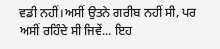ਵਡੀ ਨਹੀਂ।ਅਸੀਂ ਉਤਨੇ ਗਰੀਬ ਨਹੀਂ ਸੀ, ਪਰ ਅਸੀਂ ਰਹਿੰਦੇ ਸੀ ਜਿਵੇਂ... ਇਹ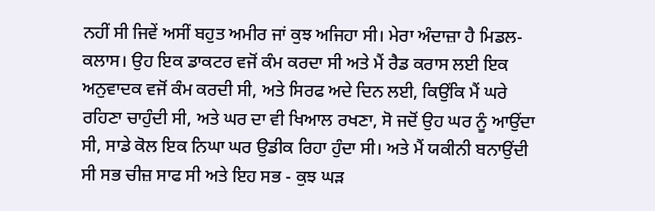ਨਹੀਂ ਸੀ ਜਿਵੇਂ ਅਸੀਂ ਬਹੁਤ ਅਮੀਰ ਜਾਂ ਕੁਝ ਅਜਿਹਾ ਸੀ। ਮੇਰਾ ਅੰਦਾਜ਼ਾ ਹੈ ਮਿਡਲ-ਕਲਾਸ। ਉਹ ਇਕ ਡਾਕਟਰ ਵਜੋਂ ਕੰਮ ਕਰਦਾ ਸੀ ਅਤੇ ਮੈਂ ਰੈਡ ਕਰਾਸ ਲਈ ਇਕ ਅਨੁਵਾਦਕ ਵਜੋਂ ਕੰਮ ਕਰਦੀ ਸੀ, ਅਤੇ ਸਿਰਫ ਅਦੇ ਦਿਨ ਲਈ, ਕਿਉਂਕਿ ਮੈਂ ਘਰੇ ਰਹਿਣਾ ਚਾਹੁੰਦੀ ਸੀ, ਅਤੇ ਘਰ ਦਾ ਵੀ ਖਿਆਲ ਰਖਣਾ, ਸੋ ਜਦੋਂ ਉਹ ਘਰ ਨੂੰ ਆਉਂਦਾ ਸੀ, ਸਾਡੇ ਕੋਲ ਇਕ ਨਿਘਾ ਘਰ ਉਡੀਕ ਰਿਹਾ ਹੁੰਦਾ ਸੀ। ਅਤੇ ਮੈਂ ਯਕੀਨੀ ਬਨਾਉਂਦੀ ਸੀ ਸਭ ਚੀਜ਼ ਸਾਫ ਸੀ ਅਤੇ ਇਹ ਸਭ - ਕੁਝ ਘੜ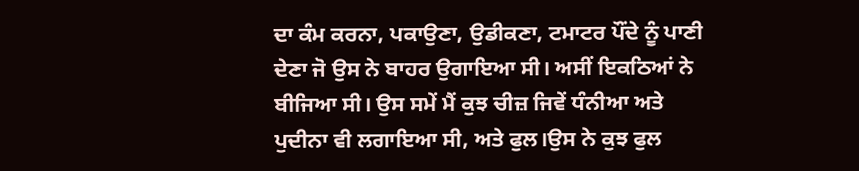ਦਾ ਕੰਮ ਕਰਨਾ, ਪਕਾਉਣਾ, ਉਡੀਕਣਾ, ਟਮਾਟਰ ਪੌਂਦੇ ਨੂੰ ਪਾਣੀ ਦੇਣਾ ਜੋ ਉਸ ਨੇ ਬਾਹਰ ਉਗਾਇਆ ਸੀ। ਅਸੀਂ ਇਕਠਿਆਂ ਨੇ ਬੀਜਿਆ ਸੀ। ਉਸ ਸਮੇਂ ਮੈਂ ਕੁਝ ਚੀਜ਼ ਜਿਵੇਂ ਧੰਨੀਆ ਅਤੇ ਪੁਦੀਨਾ ਵੀ ਲਗਾਇਆ ਸੀ, ਅਤੇ ਫੁਲ।ਉਸ ਨੇ ਕੁਝ ਫੁਲ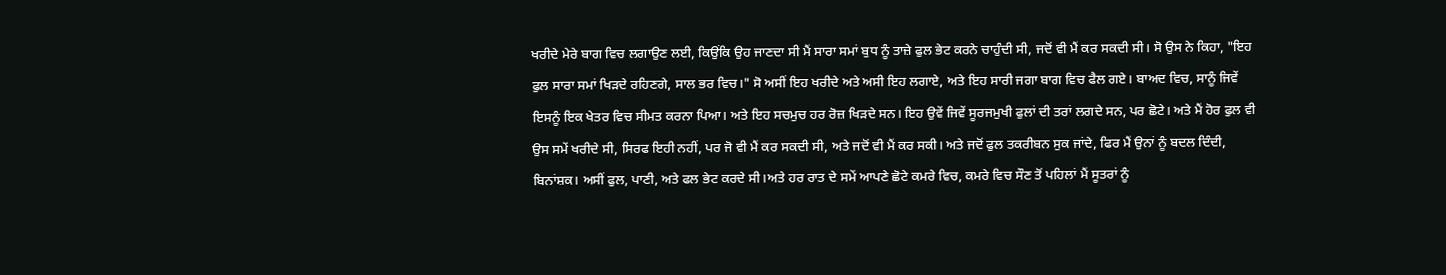ਖਰੀਦੇ ਮੇਰੇ ਬਾਗ ਵਿਚ ਲਗਾਉਣ ਲਈ, ਕਿਉਂਕਿ ਉਹ ਜਾਣਦਾ ਸੀ ਮੈਂ ਸਾਰਾ ਸਮਾਂ ਬੁਧ ਨੂੰ ਤਾਜ਼ੇ ਫੁਲ ਭੇਟ ਕਰਨੇ ਚਾਹੁੰਦੀ ਸੀ, ਜਦੋਂ ਵੀ ਮੈਂ ਕਰ ਸਕਦੀ ਸੀ। ਸੋ ਉਸ ਨੇ ਕਿਹਾ, "ਇਹ ਫੁਲ ਸਾਰਾ ਸਮਾਂ ਖਿੜਦੇ ਰਹਿਣਗੇ, ਸਾਲ ਭਰ ਵਿਚ।" ਸੋ ਅਸੀਂ ਇਹ ਖਰੀਦੇ ਅਤੇ ਅਸੀ ਇਹ ਲਗਾਏ, ਅਤੇ ਇਹ ਸਾਰੀ ਜਗਾ ਬਾਗ ਵਿਚ ਫੈਲ ਗਏ। ਬਾਅਦ ਵਿਚ, ਸਾਨੂੰ ਜਿਵੇਂ ਇਸਨੂੰ ਇਕ ਖੇਤਰ ਵਿਚ ਸੀਮਤ ਕਰਨਾ ਪਿਆ। ਅਤੇ ਇਹ ਸਚਮੁਚ ਹਰ ਰੋਜ਼ ਖਿੜਦੇ ਸਨ। ਇਹ ਉਵੇਂ ਜਿਵੇਂ ਸੂਰਜਮੁਖੀ ਫੁਲਾਂ ਦੀ ਤਰਾਂ ਲਗਦੇ ਸਨ, ਪਰ ਛੋਟੇ। ਅਤੇ ਮੈਂ ਹੋਰ ਫੁਲ ਵੀ ਉਸ ਸਮੇਂ ਖਰੀਦੇ ਸੀ, ਸਿਰਫ ਇਹੀ ਨਹੀਂ, ਪਰ ਜੋ ਵੀ ਮੈਂ ਕਰ ਸਕਦੀ ਸੀ, ਅਤੇ ਜਦੋਂ ਵੀ ਮੈਂ ਕਰ ਸਕੀ। ਅਤੇ ਜਦੋਂ ਫੁਲ ਤਕਰੀਬਨ ਸੁਕ ਜਾਂਦੇ, ਫਿਰ ਮੈਂ ਉਨਾਂ ਨੂੰ ਬਦਲ ਦਿੰਦੀ, ਬਿਨਾਂਸ਼ਕ। ਅਸੀਂ ਫੁਲ, ਪਾਣੀ, ਅਤੇ ਫਲ ਭੇਟ ਕਰਦੇ ਸੀ।ਅਤੇ ਹਰ ਰਾਤ ਦੇ ਸਮੇਂ ਆਪਣੇ ਛੋਟੇ ਕਮਰੇ ਵਿਚ, ਕਮਰੇ ਵਿਚ ਸੌਣ ਤੋਂ ਪਹਿਲਾਂ ਮੈਂ ਸੂਤਰਾਂ ਨੂੰ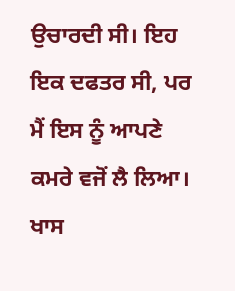ਉਚਾਰਦੀ ਸੀ। ਇਹ ਇਕ ਦਫਤਰ ਸੀ, ਪਰ ਮੈਂ ਇਸ ਨੂੰ ਆਪਣੇ ਕਮਰੇ ਵਜੋਂ ਲੈ ਲਿਆ। ਖਾਸ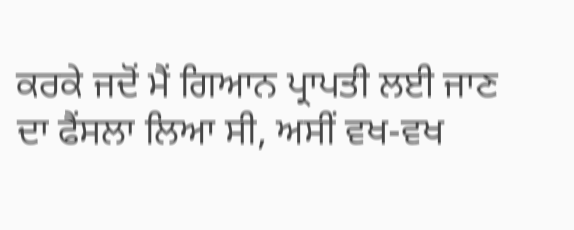ਕਰਕੇ ਜਦੋਂ ਮੈਂ ਗਿਆਨ ਪ੍ਰਾਪਤੀ ਲਈ ਜਾਣ ਦਾ ਫੈਂਸਲਾ ਲਿਆ ਸੀ, ਅਸੀਂ ਵਖ-ਵਖ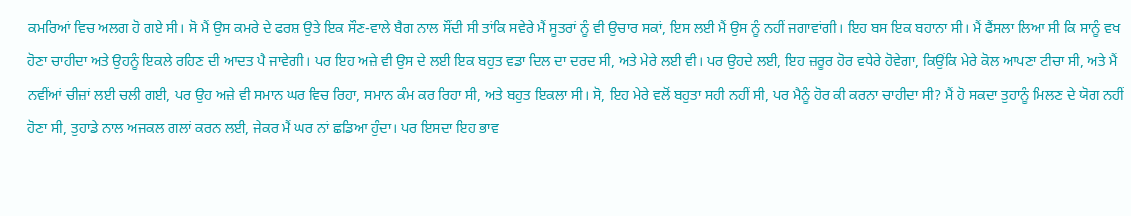ਕਮਰਿਆਂ ਵਿਚ ਅਲਗ ਹੋ ਗਏ ਸੀ। ਸੋ ਮੈਂ ਉਸ ਕਮਰੇ ਦੇ ਫਰਸ਼ ਉਤੇ ਇਕ ਸੌਣ-ਵਾਲੇ ਬੈਗ ਨਾਲ ਸੌਂਦੀ ਸੀ ਤਾਂਕਿ ਸਵੇਰੇ ਮੈਂ ਸੂਤਰਾਂ ਨੂੰ ਵੀ ਉਚਾਰ ਸਕਾਂ, ਇਸ ਲਈ ਮੈਂ ਉਸ ਨੂੰ ਨਹੀਂ ਜਗਾਵਾਂਗੀ। ਇਹ ਬਸ ਇਕ ਬਹਾਨਾ ਸੀ। ਮੈਂ ਫੈਂਸਲਾ ਲਿਆ ਸੀ ਕਿ ਸਾਨੂੰ ਵਖ ਹੋਣਾ ਚਾਹੀਦਾ ਅਤੇ ਉਹਨੂੰ ਇਕਲੇ ਰਹਿਣ ਦੀ ਆਦਤ ਪੈ ਜਾਵੇਗੀ। ਪਰ ਇਹ ਅਜ਼ੇ ਵੀ ਉਸ ਦੇ ਲਈ ਇਕ ਬਹੁਤ ਵਡਾ ਦਿਲ ਦਾ ਦਰਦ ਸੀ, ਅਤੇ ਮੇਰੇ ਲਈ ਵੀ। ਪਰ ਉਹਦੇ ਲਈ, ਇਹ ਜ਼ਰੂਰ ਹੋਰ ਵਧੇਰੇ ਹੋਵੇਗਾ, ਕਿਉਂਕਿ ਮੇਰੇ ਕੋਲ ਆਪਣਾ ਟੀਚਾ ਸੀ, ਅਤੇ ਮੈਂ ਨਵੀਂਆਂ ਚੀਜ਼ਾਂ ਲਈ ਚਲੀ ਗਈ, ਪਰ ਉਹ ਅਜ਼ੇ ਵੀ ਸਮਾਨ ਘਰ ਵਿਚ ਰਿਹਾ, ਸਮਾਨ ਕੰਮ ਕਰ ਰਿਹਾ ਸੀ, ਅਤੇ ਬਹੁਤ ਇਕਲਾ ਸੀ। ਸੋ, ਇਹ ਮੇਰੇ ਵਲੋਂ ਬਹੁਤਾ ਸਹੀ ਨਹੀਂ ਸੀ, ਪਰ ਮੈਨੂੰ ਹੋਰ ਕੀ ਕਰਨਾ ਚਾਹੀਦਾ ਸੀ? ਮੈਂ ਹੋ ਸਕਦਾ ਤੁਹਾਨੂੰ ਮਿਲਣ ਦੇ ਯੋਗ ਨਹੀਂ ਹੋਣਾ ਸੀ, ਤੁਹਾਡੇ ਨਾਲ ਅਜਕਲ ਗਲਾਂ ਕਰਨ ਲਈ, ਜੇਕਰ ਮੈਂ ਘਰ ਨਾਂ ਛਡਿਆ ਹੁੰਦਾ। ਪਰ ਇਸਦਾ ਇਹ ਭਾਵ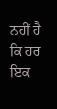ਨਹੀਂ ਹੈ ਕਿ ਹਰ ਇਕ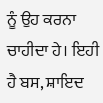ਨੂੰ ਉਹ ਕਰਨਾ ਚਾਹੀਦਾ ਹੇ। ਇਹੀ ਹੈ ਬਸ, ਸ਼ਾਇਦ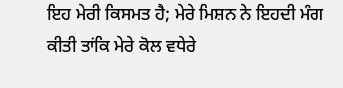ਇਹ ਮੇਰੀ ਕਿਸਮਤ ਹੈ; ਮੇਰੇ ਮਿਸ਼ਨ ਨੇ ਇਹਦੀ ਮੰਗ ਕੀਤੀ ਤਾਂਕਿ ਮੇਰੇ ਕੋਲ ਵਧੇਰੇ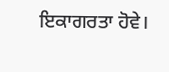ਇਕਾਗਰਤਾ ਹੋਵੇ।